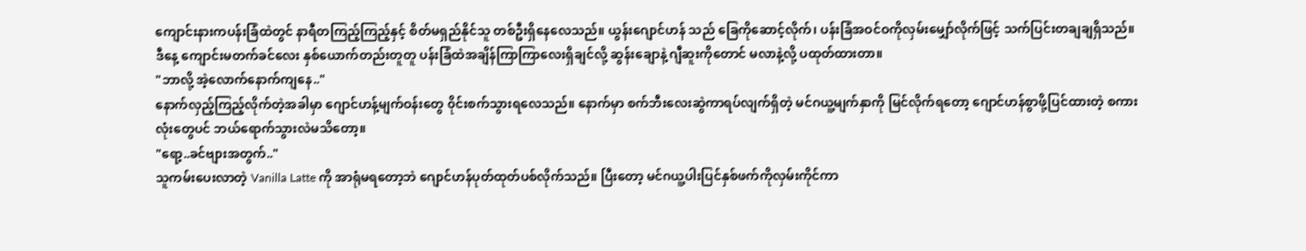ကျောင်းနားကပန်းခြံထဲတွင် နာရီတကြည့်ကြည့်နှင့် စိတ်မရှည်နိုင်သူ တစ်ဦးရှိနေလေသည်။ ယွန်းဂျောင်ဟန် သည် ခြေကိုဆောင့်လိုက်၊ ပန်းခြံအဝင်ဝကိုလှမ်းမျှော်လိုက်ဖြင့် သက်ပြင်းတချချရှိသည်။ ဒီနေ့ ကျောင်းမတက်ခင်လေး နှစ်ယောက်တည်းတူတူ ပန်းခြံထဲအချိန်ကြာကြာလေးရှိချင်လို့ ဆွန်းချောနဲ့ ဂျီဆူးကိုတောင် မလာနဲ့လို့ ပထုတ်ထားတာ။
"ဘာလို့ အဲ့လောက်နောက်ကျနေ.."
နောက်လှည့်ကြည့်လိုက်တဲ့အခါမှာ ဂျောင်ဟန့်မျက်ဝန်းတွေ ၀ိုင်းစက်သွားရလေသည်။ နောက်မှာ စက်ဘီးလေးဆွဲကာရပ်လျက်ရှိတဲ့ မင်ဂယူ့မျက်နှာကို မြင်လိုက်ရတော့ ဂျောင်ဟန်စွာဖို့ပြင်ထားတဲ့ စကားလုံးတွေပင် ဘယ်ရောက်သွားလဲမသိတော့။
"ရော့..ခင်ဗျားအတွက်.."
သူကမ်းပေးလာတဲ့ Vanilla Latte ကို အာရုံမရတော့ဘဲ ဂျောင်ဟန်ပုတ်ထုတ်ပစ်လိုက်သည်။ ပြီးတော့ မင်ဂယူ့ပါးပြင်နှစ်ဖက်ကိုလှမ်းကိုင်ကာ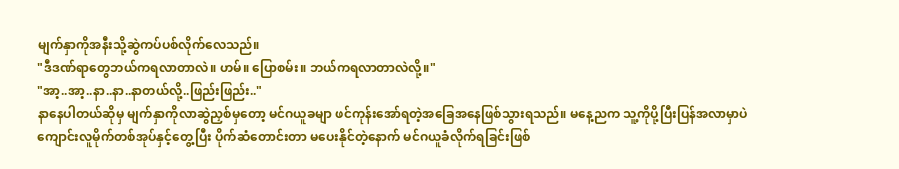မျက်နှာကိုအနီးသို့ဆွဲကပ်ပစ်လိုက်လေသည်။
"ဒီဒဏ်ရာတွေဘယ်ကရလာတာလဲ။ ဟမ်။ ပြောစမ်း။ ဘယ်ကရလာတာလဲလို့။"
"အာ့..အာ့..နာ..နာ..နာတယ်လို့..ဖြည်းဖြည်း.."
နာနေပါတယ်ဆိုမှ မျက်နှာကိုလာဆွဲညှစ်မှတော့ မင်ဂယူခမျာ ဖင်ကုန်းအော်ရတဲ့အခြေအနေဖြစ်သွားရသည်။ မနေ့ညက သူ့ကိုပို့ပြီးပြန်အလာမှာပဲ ကျောင်းလူမိုက်တစ်အုပ်နှင့်တွေ့ပြီး ပိုက်ဆံတောင်းတာ မပေးနိုင်တဲ့နောက် မင်ဂယူခံလိုက်ရခြင်းဖြစ်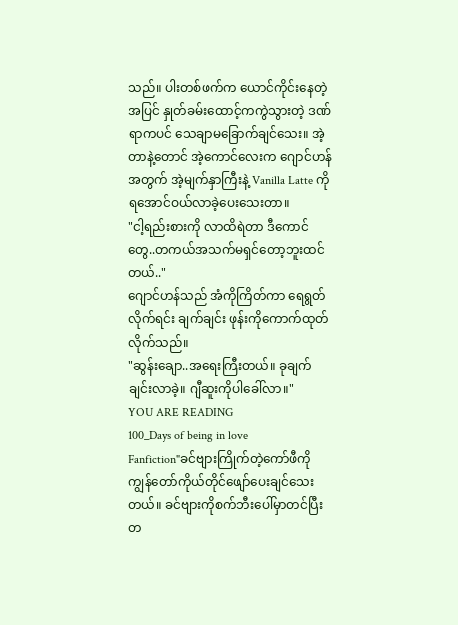သည်။ ပါးတစ်ဖက်က ယောင်ကိုင်းနေတဲ့အပြင် နှုတ်ခမ်းထောင့်ကကွဲသွားတဲ့ ဒဏ်ရာကပင် သေချာမခြောက်ချင်သေး။ အဲ့တာနဲ့တောင် အဲ့ကောင်လေးက ဂျောင်ဟန်အတွက် အဲ့မျက်နှာကြီးနဲ့ Vanilla Latte ကို ရအောင်ဝယ်လာခဲ့ပေးသေးတာ။
"ငါ့ရည်းစားကို လာထိရဲတာ ဒီကောင်တွေ..တကယ်အသက်မရှင်တော့ဘူးထင်တယ်.."
ဂျောင်ဟန်သည် အံကိုကြိတ်ကာ ရေရွတ်လိုက်ရင်း ချက်ချင်း ဖုန်းကိုကောက်ထုတ်လိုက်သည်။
"ဆွန်းချော..အရေးကြီးတယ်။ ခုချက်ချင်းလာခဲ့။ ဂျီဆူးကိုပါခေါ်လာ။"
YOU ARE READING
100_Days of being in love
Fanfiction"ခင်ဗျားကြိုက်တဲ့ကော်ဖီကိုကျွန်တော်ကိုယ်တိုင်ဖျော်ပေးချင်သေးတယ်။ ခင်ဗျားကိုစက်ဘီးပေါ်မှာတင်ပြီး တ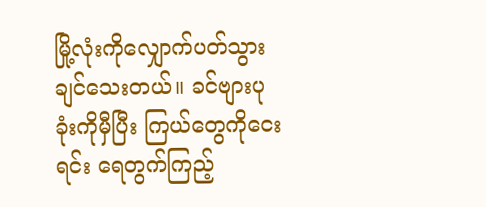မြို့လုံးကိုလျှောက်ပတ်သွားချင်သေးတယ်။ ခင်ဗျားပုခုံးကိုမှီပြီး ကြယ်တွေကိုငေးရင်း ရေတွက်ကြည့်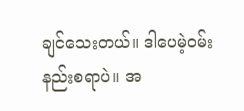ချင်သေးတယ်။ ဒါပေမဲ့ဝမ်းနည်းစရာပဲ။ အ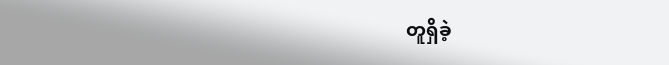တူရှိခဲ့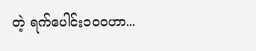တဲ့ ရက်ပေါင်း၁၀၀ဟာ...